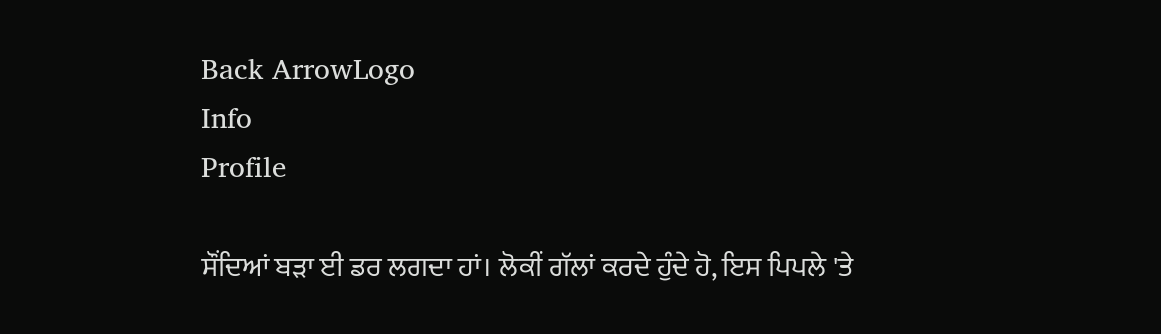Back ArrowLogo
Info
Profile

ਸੌਂਦਿਆਂ ਬੜਾ ਈ ਡਰ ਲਗਦਾ ਹਾਂ। ਲੋਕੀਂ ਗੱਲਾਂ ਕਰਦੇ ਹੁੰਦੇ ਹੋ, ਇਸ ਪਿਪਲੇ 'ਤੇ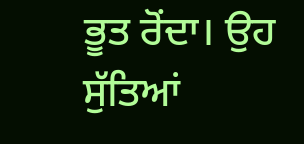ਭੂਤ ਰੋਂਦਾ। ਉਹ ਸੁੱਤਿਆਂ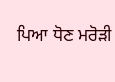ਪਿਆ ਧੋਣ ਮਰੋੜੀ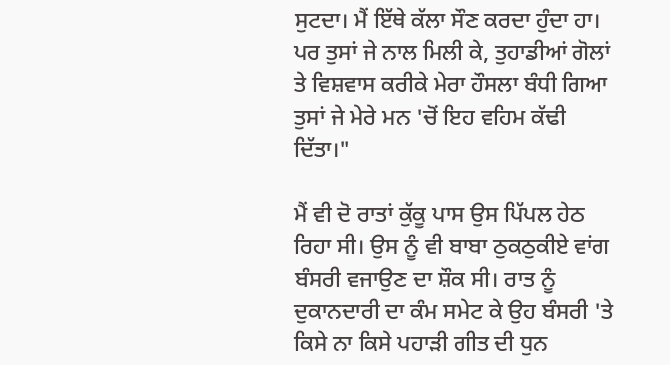ਸੁਟਦਾ। ਮੈਂ ਇੱਥੇ ਕੱਲਾ ਸੌਣ ਕਰਦਾ ਹੁੰਦਾ ਹਾ। ਪਰ ਤੁਸਾਂ ਜੇ ਨਾਲ ਮਿਲੀ ਕੇ, ਤੁਹਾਡੀਆਂ ਗੋਲਾਂ ਤੇ ਵਿਸ਼ਵਾਸ ਕਰੀਕੇ ਮੇਰਾ ਹੌਸਲਾ ਬੰਧੀ ਗਿਆ ਤੁਸਾਂ ਜੇ ਮੇਰੇ ਮਨ 'ਚੋਂ ਇਹ ਵਹਿਮ ਕੱਢੀ ਦਿੱਤਾ।"

ਮੈਂ ਵੀ ਦੋ ਰਾਤਾਂ ਕੁੱਕੂ ਪਾਸ ਉਸ ਪਿੱਪਲ ਹੇਠ ਰਿਹਾ ਸੀ। ਉਸ ਨੂੰ ਵੀ ਬਾਬਾ ਠੁਕਠੁਕੀਏ ਵਾਂਗ ਬੰਸਰੀ ਵਜਾਉਣ ਦਾ ਸ਼ੌਕ ਸੀ। ਰਾਤ ਨੂੰ ਦੁਕਾਨਦਾਰੀ ਦਾ ਕੰਮ ਸਮੇਟ ਕੇ ਉਹ ਬੰਸਰੀ 'ਤੇ ਕਿਸੇ ਨਾ ਕਿਸੇ ਪਹਾੜੀ ਗੀਤ ਦੀ ਧੁਨ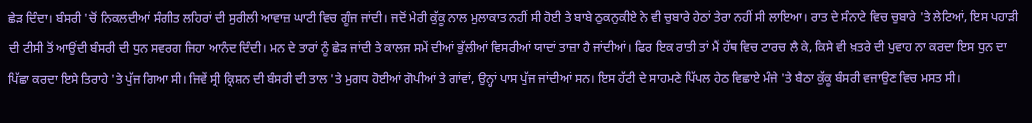ਛੇੜ ਦਿੰਦਾ। ਬੰਸਰੀ 'ਚੋਂ ਨਿਕਲਦੀਆਂ ਸੰਗੀਤ ਲਹਿਰਾਂ ਦੀ ਸੁਰੀਲੀ ਆਵਾਜ਼ ਘਾਟੀ ਵਿਚ ਗੂੰਜ ਜਾਂਦੀ। ਜਦੋਂ ਮੇਰੀ ਕੁੱਕੂ ਨਾਲ ਮੁਲਾਕਾਤ ਨਹੀਂ ਸੀ ਹੋਈ ਤੇ ਬਾਬੇ ਠੁਕਨੁਕੀਏ ਨੇ ਵੀ ਚੁਬਾਰੇ ਹੇਠਾਂ ਤੇਰਾ ਨਹੀਂ ਸੀ ਲਾਇਆ। ਰਾਤ ਦੇ ਸੰਨਾਟੇ ਵਿਚ ਚੁਬਾਰੇ 'ਤੇ ਲੇਟਿਆਂ, ਇਸ ਪਹਾੜੀ ਦੀ ਟੀਸੀ ਤੋਂ ਆਉਂਦੀ ਬੰਸਰੀ ਦੀ ਧੁਨ ਸਵਰਗ ਜਿਹਾ ਆਨੰਦ ਦਿੰਦੀ। ਮਨ ਦੇ ਤਾਰਾਂ ਨੂੰ ਛੇੜ ਜਾਂਦੀ ਤੇ ਕਾਲਜ ਸਮੇਂ ਦੀਆਂ ਭੁੱਲੀਆਂ ਵਿਸਰੀਆਂ ਯਾਦਾਂ ਤਾਜ਼ਾ ਹੈ ਜਾਂਦੀਆਂ। ਫਿਰ ਇਕ ਰਾਤੀ ਤਾਂ ਮੈਂ ਹੱਥ ਵਿਚ ਟਾਰਚ ਲੈ ਕੇ, ਕਿਸੇ ਵੀ ਖ਼ਤਰੇ ਦੀ ਪੁਵਾਹ ਨਾ ਕਰਦਾ ਇਸ ਧੁਨ ਦਾ ਪਿੱਛਾ ਕਰਦਾ ਇਸੇ ਤਿਰਾਹੇ 'ਤੇ ਪੁੱਜ ਗਿਆ ਸੀ। ਜਿਵੇਂ ਸ੍ਰੀ ਕ੍ਰਿਸ਼ਨ ਦੀ ਬੰਸਰੀ ਦੀ ਤਾਲ 'ਤੇ ਮੁਗਧ ਹੋਈਆਂ ਗੋਪੀਆਂ ਤੇ ਗਾਂਵਾਂ, ਉਨ੍ਹਾਂ ਪਾਸ ਪੁੱਜ ਜਾਂਦੀਆਂ ਸਨ। ਇਸ ਹੱਟੀ ਦੇ ਸਾਹਮਣੇ ਪਿੱਪਲ ਹੇਠ ਵਿਛਾਏ ਮੰਜੇ 'ਤੇ ਬੈਠਾ ਕੁੱਕੂ ਬੰਸਰੀ ਵਜਾਉਣ ਵਿਚ ਮਸਤ ਸੀ।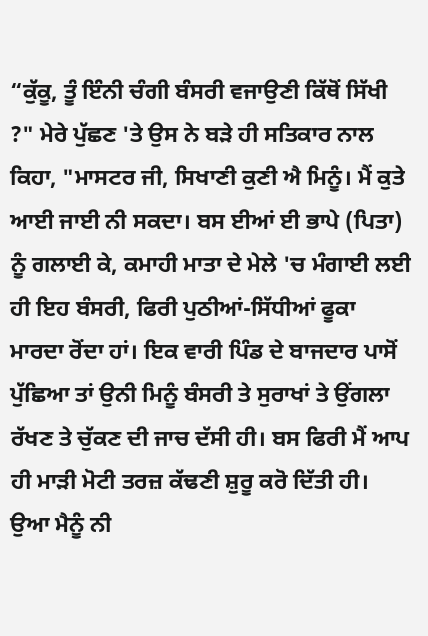“ਕੁੱਕੂ, ਤੂੰ ਇੰਨੀ ਚੰਗੀ ਬੰਸਰੀ ਵਜਾਉਣੀ ਕਿੱਥੋਂ ਸਿੱਖੀ ?" ਮੇਰੇ ਪੁੱਛਣ 'ਤੇ ਉਸ ਨੇ ਬੜੇ ਹੀ ਸਤਿਕਾਰ ਨਾਲ ਕਿਹਾ, "ਮਾਸਟਰ ਜੀ, ਸਿਖਾਣੀ ਕੁਣੀ ਐ ਮਿਨੂੰ। ਮੈਂ ਕੁਤੇ ਆਈ ਜਾਈ ਨੀ ਸਕਦਾ। ਬਸ ਈਆਂ ਈ ਭਾਪੇ (ਪਿਤਾ) ਨੂੰ ਗਲਾਈ ਕੇ, ਕਮਾਹੀ ਮਾਤਾ ਦੇ ਮੇਲੇ 'ਚ ਮੰਗਾਈ ਲਈ ਹੀ ਇਹ ਬੰਸਰੀ, ਫਿਰੀ ਪੁਠੀਆਂ-ਸਿੱਧੀਆਂ ਫੂਕਾ ਮਾਰਦਾ ਰੋਂਦਾ ਹਾਂ। ਇਕ ਵਾਰੀ ਪਿੰਡ ਦੇ ਬਾਜਦਾਰ ਪਾਸੋਂ ਪੁੱਛਿਆ ਤਾਂ ਉਨੀ ਮਿਨੂੰ ਬੰਸਰੀ ਤੇ ਸੁਰਾਖਾਂ ਤੇ ਉਂਗਲਾ ਰੱਖਣ ਤੇ ਚੁੱਕਣ ਦੀ ਜਾਚ ਦੱਸੀ ਹੀ। ਬਸ ਫਿਰੀ ਮੈਂ ਆਪ ਹੀ ਮਾੜੀ ਮੋਟੀ ਤਰਜ਼ ਕੱਢਣੀ ਸ਼ੁਰੂ ਕਰੋ ਦਿੱਤੀ ਹੀ। ਉਆ ਮੈਨੂੰ ਨੀ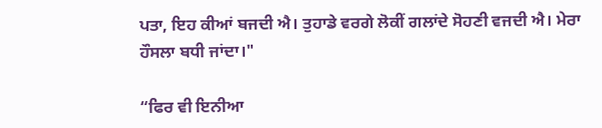ਪਤਾ, ਇਹ ਕੀਆਂ ਬਜਦੀ ਐ। ਤੁਹਾਡੇ ਵਰਗੇ ਲੋਕੀਂ ਗਲਾਂਦੇ ਸੋਹਣੀ ਵਜਦੀ ਐ। ਮੇਰਾ ਹੌਸਲਾ ਬਧੀ ਜਾਂਦਾ।"

“ਫਿਰ ਵੀ ਇਨੀਆ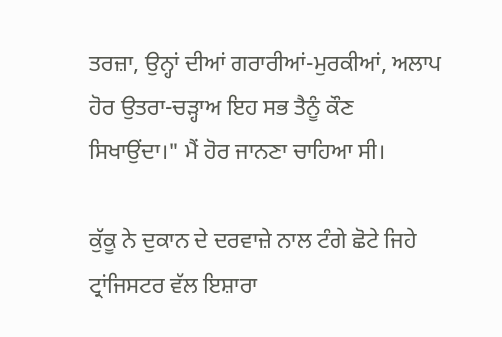ਤਰਜ਼ਾ, ਉਨ੍ਹਾਂ ਦੀਆਂ ਗਰਾਰੀਆਂ-ਮੁਰਕੀਆਂ, ਅਲਾਪ ਹੋਰ ਉਤਰਾ-ਚੜ੍ਹਾਅ ਇਹ ਸਭ ਤੈਨੂੰ ਕੌਣ ਸਿਖਾਉਂਦਾ।" ਮੈਂ ਹੋਰ ਜਾਨਣਾ ਚਾਹਿਆ ਸੀ।

ਕੁੱਕੂ ਨੇ ਦੁਕਾਨ ਦੇ ਦਰਵਾਜ਼ੇ ਨਾਲ ਟੰਗੇ ਛੋਟੇ ਜਿਹੇ ਟ੍ਰਾਂਜਿਸਟਰ ਵੱਲ ਇਸ਼ਾਰਾ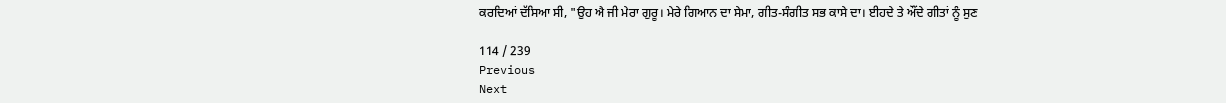ਕਰਦਿਆਂ ਦੱਸਿਆ ਸੀ, "ਉਹ ਐ ਜੀ ਮੇਰਾ ਗੁਰੂ। ਮੇਰੇ ਗਿਆਨ ਦਾ ਸੇਮਾ, ਗੀਤ-ਸੰਗੀਤ ਸਭ ਕਾਸੇ ਦਾ। ਈਹਦੇ ਤੇ ਔਂਦੇ ਗੀਤਾਂ ਨੂੰ ਸੁਣ

114 / 239
Previous
Next